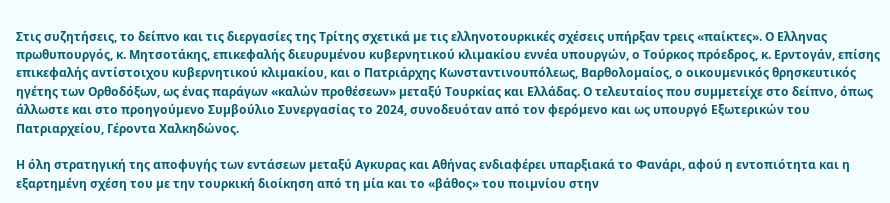Στις συζητήσεις, το δείπνο και τις διεργασίες της Τρίτης σχετικά µε τις ελληνοτουρκικές σχέσεις υπήρξαν τρεις «παίκτες». Ο Ελληνας πρωθυπουργός, κ. Μητσοτάκης, επικεφαλής διευρυµένου κυβερνητικού κλιµακίου εννέα υπουργών, ο Τούρκος πρόεδρος, κ. Ερντογάν, επίσης επικεφαλής αντίστοιχου κυβερνητικού κλιµακίου, και ο Πατριάρχης Κωνσταντινουπόλεως, Βαρθολοµαίος, ο οικουµενικός θρησκευτικός ηγέτης των Ορθοδόξων, ως ένας παράγων «καλών προθέσεων» µεταξύ Τουρκίας και Ελλάδας. Ο τελευταίος που συµµετείχε στο δείπνο, όπως άλλωστε και στο προηγούµενο Συµβούλιο Συνεργασίας το 2024, συνοδευόταν από τον φερόµενο και ως υπουργό Εξωτερικών του Πατριαρχείου, Γέροντα Χαλκηδώνος.

Η όλη στρατηγική της αποφυγής των εντάσεων µεταξύ Αγκυρας και Αθήνας ενδιαφέρει υπαρξιακά το Φανάρι, αφού η εντοπιότητα και η εξαρτηµένη σχέση του µε την τουρκική διοίκηση από τη µία και το «βάθος» του ποιµνίου στην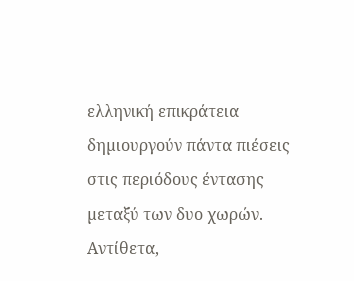ελληνική επικράτεια δηµιουργούν πάντα πιέσεις στις περιόδους έντασης µεταξύ των δυο χωρών. Αντίθετα,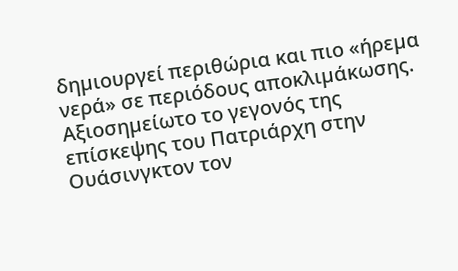δηµιουργεί περιθώρια και πιο «ήρεµα νερά» σε περιόδους αποκλιµάκωσης. Αξιοσηµείωτο το γεγονός της επίσκεψης του Πατριάρχη στην Ουάσινγκτον τον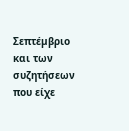Σεπτέµβριο και των συζητήσεων που είχε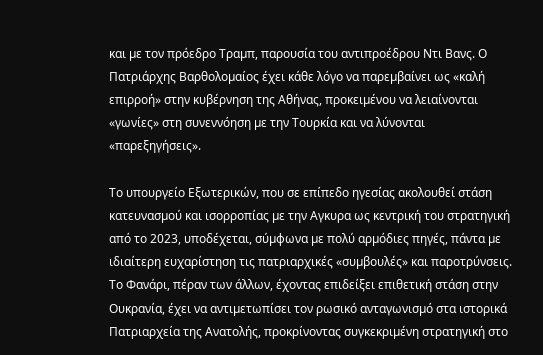και µε τον πρόεδρο Τραµπ, παρουσία του αντιπροέδρου Ντι Βανς. Ο Πατριάρχης Βαρθολοµαίος έχει κάθε λόγο να παρεµβαίνει ως «καλή επιρροή» στην κυβέρνηση της Αθήνας, προκειµένου να λειαίνονται «γωνίες» στη συνεννόηση µε την Τουρκία και να λύνονται «παρεξηγήσεις».

Το υπουργείο Εξωτερικών, που σε επίπεδο ηγεσίας ακολουθεί στάση κατευνασµού και ισορροπίας µε την Αγκυρα ως κεντρική του στρατηγική από το 2023, υποδέχεται, σύµφωνα µε πολύ αρµόδιες πηγές, πάντα µε ιδιαίτερη ευχαρίστηση τις πατριαρχικές «συµβουλές» και παροτρύνσεις. Το Φανάρι, πέραν των άλλων, έχοντας επιδείξει επιθετική στάση στην Ουκρανία, έχει να αντιµετωπίσει τον ρωσικό ανταγωνισµό στα ιστορικά Πατριαρχεία της Ανατολής, προκρίνοντας συγκεκριµένη στρατηγική στο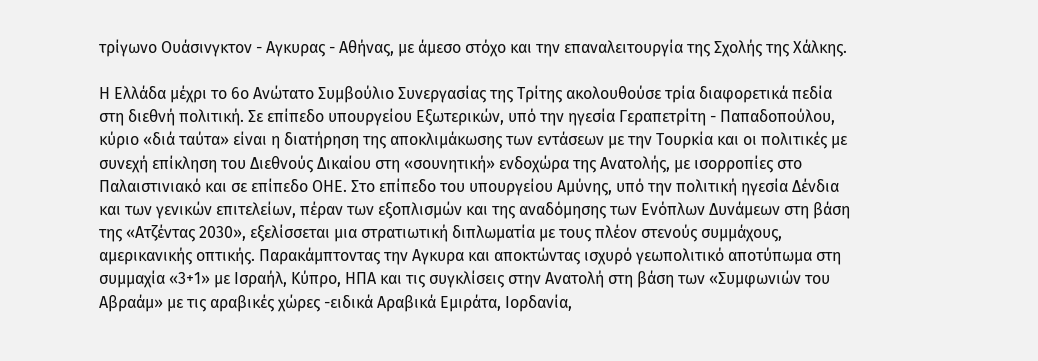τρίγωνο Ουάσινγκτον - Αγκυρας - Αθήνας, µε άµεσο στόχο και την επαναλειτουργία της Σχολής της Χάλκης.

Η Ελλάδα µέχρι το 6ο Ανώτατο Συµβούλιο Συνεργασίας της Τρίτης ακολουθούσε τρία διαφορετικά πεδία στη διεθνή πολιτική. Σε επίπεδο υπουργείου Εξωτερικών, υπό την ηγεσία Γεραπετρίτη - Παπαδοπούλου, κύριο «διά ταύτα» είναι η διατήρηση της αποκλιµάκωσης των εντάσεων µε την Τουρκία και οι πολιτικές µε συνεχή επίκληση του ∆ιεθνούς ∆ικαίου στη «σουνητική» ενδοχώρα της Ανατολής, µε ισορροπίες στο Παλαιστινιακό και σε επίπεδο ΟΗΕ. Στο επίπεδο του υπουργείου Αµύνης, υπό την πολιτική ηγεσία ∆ένδια και των γενικών επιτελείων, πέραν των εξοπλισµών και της αναδόµησης των Ενόπλων ∆υνάµεων στη βάση της «Ατζέντας 2030», εξελίσσεται µια στρατιωτική διπλωµατία µε τους πλέον στενούς συµµάχους, αµερικανικής οπτικής. Παρακάµπτοντας την Αγκυρα και αποκτώντας ισχυρό γεωπολιτικό αποτύπωµα στη συµµαχία «3+1» µε Ισραήλ, Κύπρο, ΗΠΑ και τις συγκλίσεις στην Ανατολή στη βάση των «Συµφωνιών του Αβραάµ» µε τις αραβικές χώρες -ειδικά Αραβικά Εµιράτα, Ιορδανία,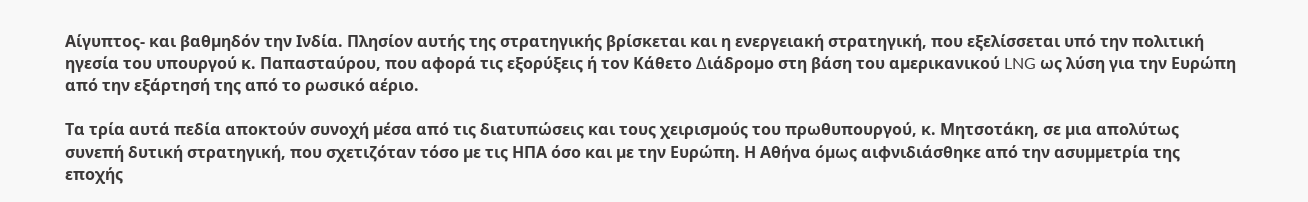Αίγυπτος- και βαθµηδόν την Ινδία. Πλησίον αυτής της στρατηγικής βρίσκεται και η ενεργειακή στρατηγική, που εξελίσσεται υπό την πολιτική ηγεσία του υπουργού κ. Παπασταύρου, που αφορά τις εξορύξεις ή τον Κάθετο ∆ιάδροµο στη βάση του αµερικανικού LNG ως λύση για την Ευρώπη από την εξάρτησή της από το ρωσικό αέριο.

Τα τρία αυτά πεδία αποκτούν συνοχή µέσα από τις διατυπώσεις και τους χειρισµούς του πρωθυπουργού, κ. Μητσοτάκη, σε µια απολύτως συνεπή δυτική στρατηγική, που σχετιζόταν τόσο µε τις ΗΠΑ όσο και µε την Ευρώπη. Η Αθήνα όµως αιφνιδιάσθηκε από την ασυµµετρία της εποχής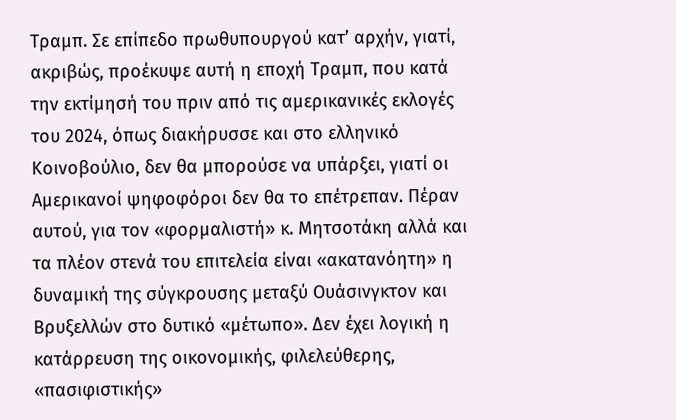Τραµπ. Σε επίπεδο πρωθυπουργού κατ’ αρχήν, γιατί, ακριβώς, προέκυψε αυτή η εποχή Τραµπ, που κατά την εκτίµησή του πριν από τις αµερικανικές εκλογές του 2024, όπως διακήρυσσε και στο ελληνικό Κοινοβούλιο, δεν θα µπορούσε να υπάρξει, γιατί οι Αµερικανοί ψηφοφόροι δεν θα το επέτρεπαν. Πέραν αυτού, για τον «φορµαλιστή» κ. Μητσοτάκη αλλά και τα πλέον στενά του επιτελεία είναι «ακατανόητη» η δυναµική της σύγκρουσης µεταξύ Ουάσινγκτον και Βρυξελλών στο δυτικό «µέτωπο». ∆εν έχει λογική η κατάρρευση της οικονοµικής, φιλελεύθερης, «πασιφιστικής»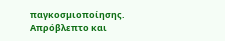παγκοσµιοποίησης. Απρόβλεπτο και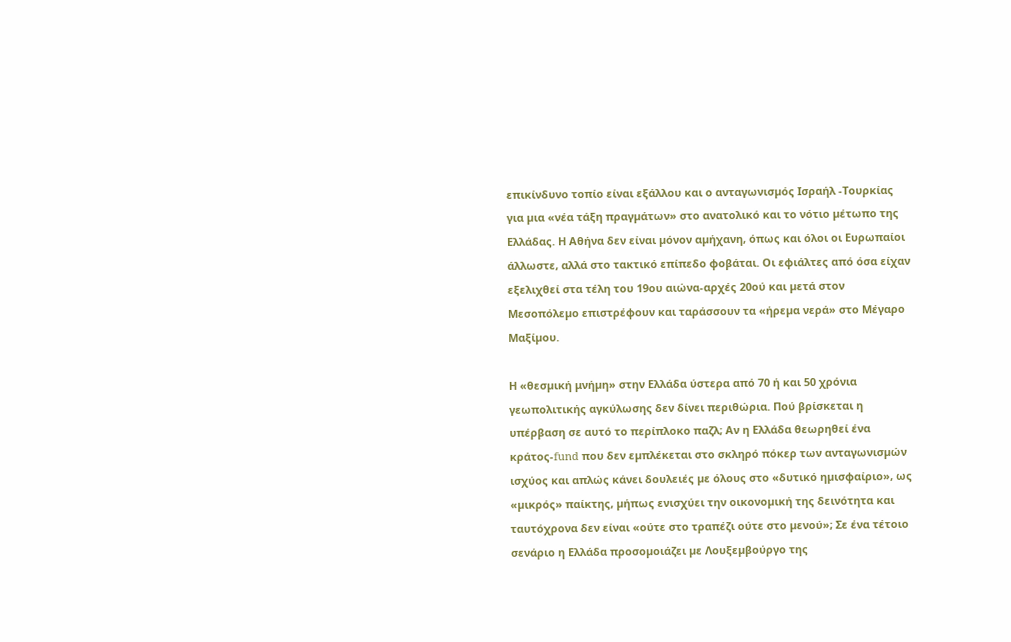επικίνδυνο τοπίο είναι εξάλλου και ο ανταγωνισµός Ισραήλ -Τουρκίας για µια «νέα τάξη πραγµάτων» στο ανατολικό και το νότιο µέτωπο της Ελλάδας. Η Αθήνα δεν είναι µόνον αµήχανη, όπως και όλοι οι Ευρωπαίοι άλλωστε, αλλά στο τακτικό επίπεδο φοβάται. Οι εφιάλτες από όσα είχαν εξελιχθεί στα τέλη του 19ου αιώνα-αρχές 20ού και µετά στον Μεσοπόλεµο επιστρέφουν και ταράσσουν τα «ήρεµα νερά» στο Μέγαρο Μαξίµου.

Η «θεσµική μνήµη» στην Ελλάδα ύστερα από 70 ή και 50 χρόνια γεωπολιτικής αγκύλωσης δεν δίνει περιθώρια. Πού βρίσκεται η υπέρβαση σε αυτό το περίπλοκο παζλ; Αν η Ελλάδα θεωρηθεί ένα κράτος-fund που δεν εµπλέκεται στο σκληρό πόκερ των ανταγωνισµών ισχύος και απλώς κάνει δουλειές µε όλους στο «δυτικό ηµισφαίριο», ως «µικρός» παίκτης, µήπως ενισχύει την οικονοµική της δεινότητα και ταυτόχρονα δεν είναι «ούτε στο τραπέζι ούτε στο µενού»; Σε ένα τέτοιο σενάριο η Ελλάδα προσοµοιάζει µε Λουξεµβούργο της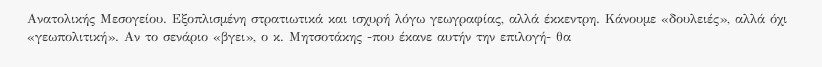Ανατολικής Μεσογείου. Εξοπλισµένη στρατιωτικά και ισχυρή λόγω γεωγραφίας, αλλά έκκεντρη. Κάνουµε «δουλειές», αλλά όχι «γεωπολιτική». Αν το σενάριο «βγει», ο κ. Μητσοτάκης -που έκανε αυτήν την επιλογή- θα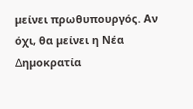µείνει πρωθυπουργός. Αν όχι, θα µείνει η Νέα ∆ηµοκρατία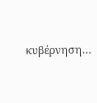κυβέρνηση…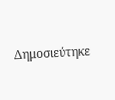Δημοσιεύτηκε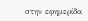στην εφημερίδα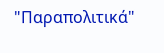"Παραπολιτικά"